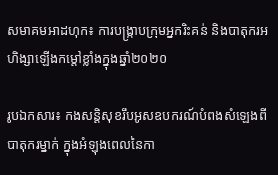សមាគមអាដហុក៖ ការបង្ក្រាបក្រុមអ្នករិះគន់ និងបាតុករអហិង្សាឡើងកម្តៅខ្លាំងក្នុងឆ្នាំ២០២០

រូបឯកសារ៖ កងសន្ដិសុខរឹបអូសឧបករណ៍បំពងសំឡេងពីបាតុករម្នាក់ ក្នុងអំឡុងពេលនៃកា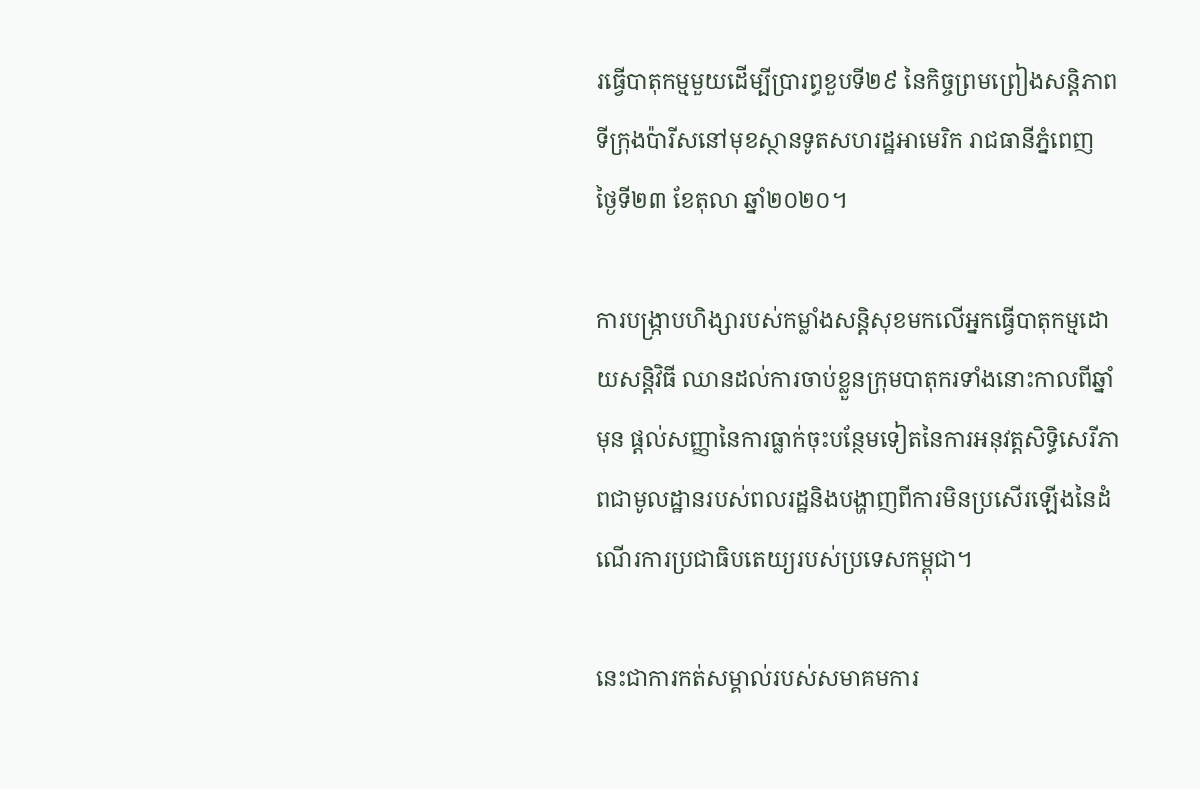រធ្វើបាតុកម្មមួយដើម្បីប្រារព្ធខួបទី២៩ នៃកិច្ចព្រមព្រៀងសន្ដិភាពទីក្រុងប៉ារីសនៅមុខស្ថានទូតសហរដ្ឋអាមេរិក រាជធានីភ្នំពេញ ថ្ងៃទី២៣ ខែតុលា ឆ្នាំ២០២០។

ការបង្ក្រាបហិង្សារបស់កម្លាំងសន្តិសុខមកលើអ្នកធ្វើបាតុកម្មដោយសន្តិវិធី ឈានដល់ការចាប់ខ្លួនក្រុមបាតុករទាំងនោះកាលពីឆ្នាំមុន ផ្តល់សញ្ញានៃការធ្លាក់ចុះបន្ថែមទៀតនៃការអនុវត្តសិទ្ធិសេរីភាពជាមូលដ្ឋានរបស់ពលរដ្ឋនិងបង្ហាញពីការមិនប្រសើរឡើងនៃដំណើរការប្រជាធិបតេយ្យរបស់ប្រទេសកម្ពុជា។

នេះជាការកត់សម្គាល់របស់សមាគមការ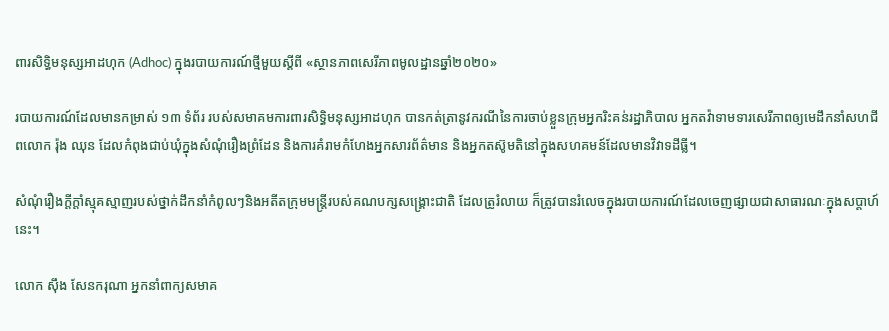ពារសិទ្ធិមនុស្សអាដហុក (Adhoc) ក្នុងរបាយការណ៍ថ្មីមួយស្តីពី «ស្ថានភាពសេរីភាពមូលដ្ឋានឆ្នាំ២០២០»

របាយការណ៍ដែលមានកម្រាស់ ១៣ ទំព័រ របស់សមាគមការពារសិទ្ធិមនុស្សអាដហុក បានកត់ត្រានូវករណីនៃការចាប់ខ្លួនក្រុមអ្នករិះគន់រដ្ឋាភិបាល អ្នកតវ៉ាទាមទារសេរីភាពឲ្យមេដឹកនាំសហជីពលោក រ៉ុង ឈុន ដែលកំពុងជាប់ឃុំក្នុងសំណុំរឿងព្រំដែន និងការគំរាមកំហែងអ្នកសារព័ត៌មាន និងអ្នកតស៊ូមតិនៅក្នុងសហគមន៍ដែលមានវិវាទដីធ្លី។

សំណុំរឿងក្តីក្តាំស្មុគស្មាញរបស់ថ្នាក់ដឹកនាំកំពូលៗនិងអតីតក្រុមមន្ត្រីរបស់គណបក្សសង្គ្រោះជាតិ ដែលត្រូរំលាយ ក៏ត្រូវបានរំលេចក្នុងរបាយការណ៍ដែលចេញផ្សាយជាសាធារណៈក្នុងសប្តាហ៍នេះ។

លោក ស៊ឹង សែនករុណា អ្នកនាំពាក្យសមាគ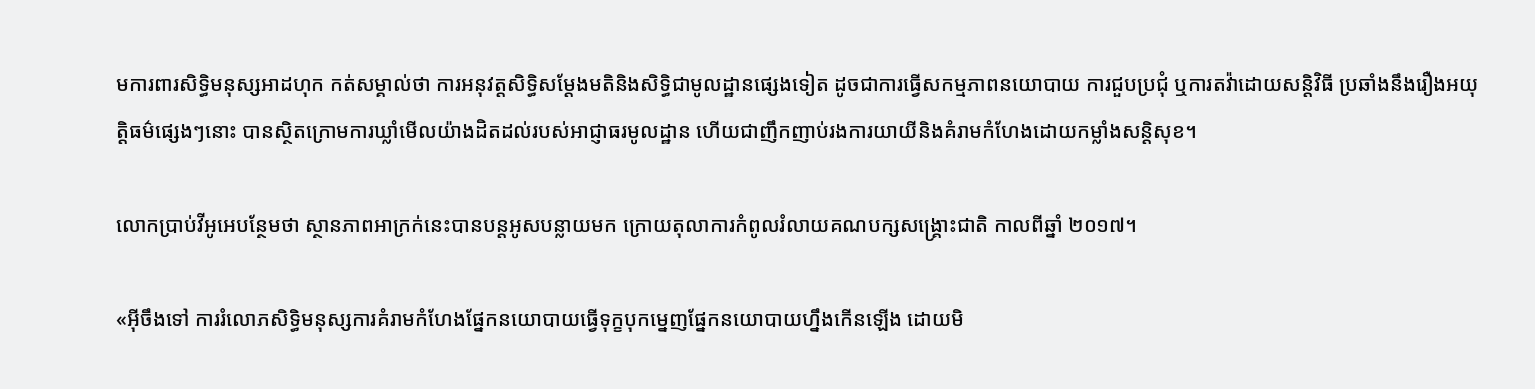មការពារសិទ្ធិមនុស្សអាដហុក កត់សម្គាល់ថា ការអនុវត្តសិទ្ធិសម្តែងមតិនិងសិទ្ធិជាមូលដ្ឋានផ្សេងទៀត ដូចជាការធ្វើសកម្មភាពនយោបាយ ការជួបប្រជុំ ឬការតវ៉ាដោយសន្តិវិធី ប្រឆាំងនឹងរឿងអយុត្តិធម៌ផ្សេងៗនោះ បានស្ថិតក្រោមការឃ្លាំមើលយ៉ាងដិតដល់របស់អាជ្ញាធរមូលដ្ឋាន ហើយជាញឹកញាប់រងការយាយីនិងគំរាមកំហែងដោយកម្លាំងសន្តិសុខ។

លោកប្រាប់វីអូអេបន្ថែមថា ស្ថានភាពអាក្រក់នេះបានបន្តអូសបន្លាយមក ក្រោយតុលាការកំពូលរំលាយគណបក្សសង្គ្រោះជាតិ កាលពីឆ្នាំ ២០១៧។

«អ៊ីចឹងទៅ ការរំលោភសិទ្ធិមនុស្សការគំរាមកំហែងផ្នែកនយោបាយធ្វើទុក្ខបុកម្នេញផ្នែកនយោបាយហ្នឹងកើនឡើង ដោយមិ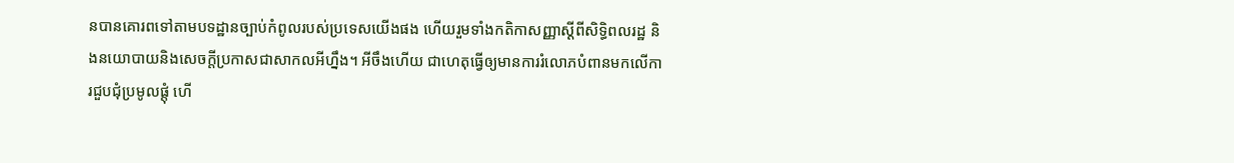នបានគោរពទៅតាមបទដ្ឋានច្បាប់កំពូលរបស់ប្រទេសយើងផង ហើយរួមទាំងកតិកាសញ្ញាស្តីពីសិទ្ធិពលរដ្ឋ និងនយោបាយនិងសេចក្តីប្រកាសជាសាកលអីហ្នឹង។ អីចឹងហើយ ជាហេតុធ្វើឲ្យមានការរំលោភបំពានមកលើការជួបជុំប្រមូលផ្តុំ ហើ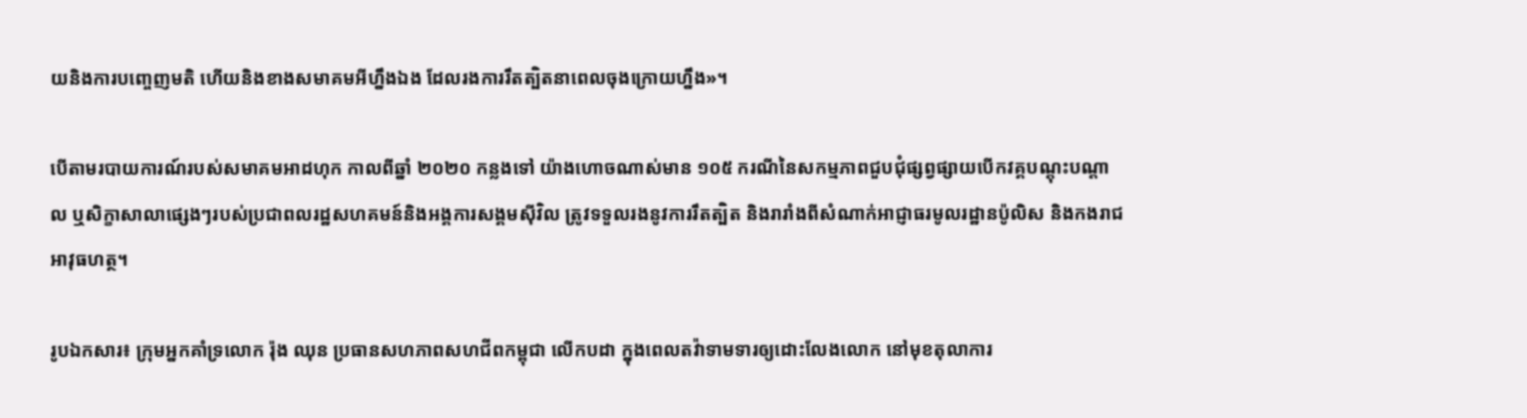យនិងការបញ្ចេញមតិ ហើយនិងខាងសមាគមអីហ្នឹងឯង ដែលរងការរឹតត្បិតនាពេលចុងក្រោយហ្នឹង»។

បើតាមរបាយការណ៍របស់សមាគមអាដហុក កាលពីឆ្នាំ ២០២០ កន្លងទៅ យ៉ាងហោចណាស់មាន ១០៥ ករណីនៃសកម្មភាពជួបជុំផ្សព្វផ្សាយបើកវគ្គបណ្តុះបណ្តាល ឬសិក្ខាសាលាផ្សេងៗរបស់ប្រជាពលរដ្ឋសហគមន៍និងអង្គការសង្គមស៊ីវិល ត្រូវទទួលរងនូវការរឹតត្បិត និងរារាំងពីសំណាក់អាជ្ញាធរមូលរដ្ឋានប៉ូលិស និងកងរាជអាវុធហត្ថ។

រូបឯកសារ៖ ក្រុមអ្នកគាំទ្រលោក រ៉ុង ឈុន ប្រធានសហភាពសហជីពកម្ពុជា លើកបដា ក្នុងពេលតវ៉ាទាមទារឲ្យដោះលែងលោក នៅមុខតុលាការ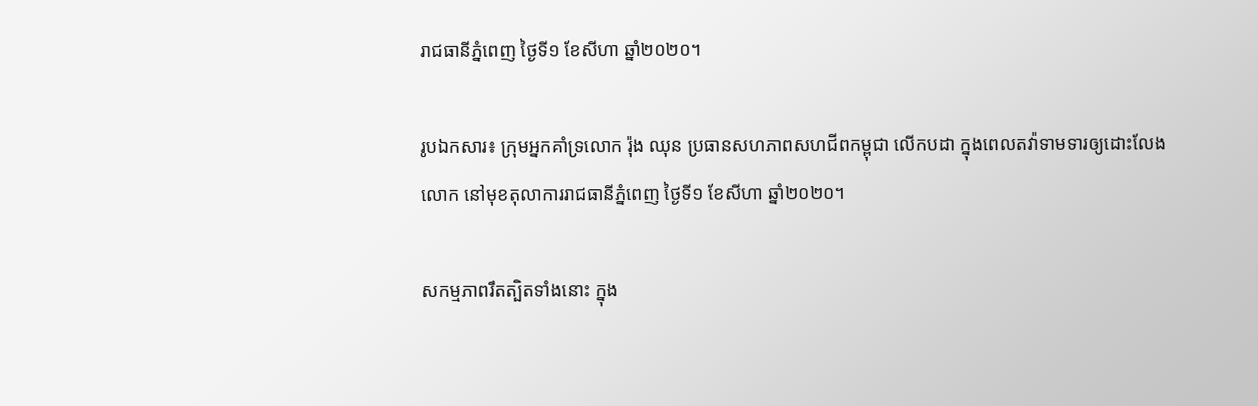រាជធានីភ្នំពេញ ថ្ងៃទី១ ខែសីហា ឆ្នាំ២០២០។

រូបឯកសារ៖ ក្រុមអ្នកគាំទ្រលោក រ៉ុង ឈុន ប្រធានសហភាពសហជីពកម្ពុជា លើកបដា ក្នុងពេលតវ៉ាទាមទារឲ្យដោះលែងលោក នៅមុខតុលាការរាជធានីភ្នំពេញ ថ្ងៃទី១ ខែសីហា ឆ្នាំ២០២០។

សកម្មភាពរឹតត្បិតទាំងនោះ ក្នុង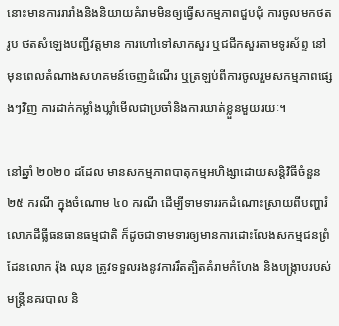នោះមានការរារាំងនិងនិយាយគំរាមមិនឲ្យធ្វើសកម្មភាពជួបជុំ ការចូលមកថតរូប ថតសំឡេងបញ្ជីវត្តមាន ការហៅទៅសាកសួរ ឬជជីកសួរតាមទូរស័ព្ទ នៅមុនពេលតំណាងសហគមន៍ចេញដំណើរ ឬត្រឡប់ពីការចូលរួមសកម្មភាពផ្សេងៗវិញ ការដាក់កម្លាំងឃ្លាំមើលជាប្រចាំនិងការឃាត់ខ្លួនមួយរយៈ។

នៅឆ្នាំ ២០២០ ដដែល មានសកម្មភាពបាតុកម្មអហិង្សាដោយសន្តិវិធីចំនួន ២៥ ករណី ក្នុងចំណោម ៤០ ករណី ដើម្បីទាមទាររកដំណោះស្រាយពីបញ្ហារំលោភដីធ្លីធនធានធម្មជាតិ ក៏ដូចជាទាមទារឲ្យមានការដោះលែងសកម្មជនព្រំដែនលោក រ៉ុង ឈុន ត្រូវទទួលរងនូវការរឹតត្បិតគំរាមកំហែង និងបង្ក្រាបរបស់មន្ត្រីនគរបាល និ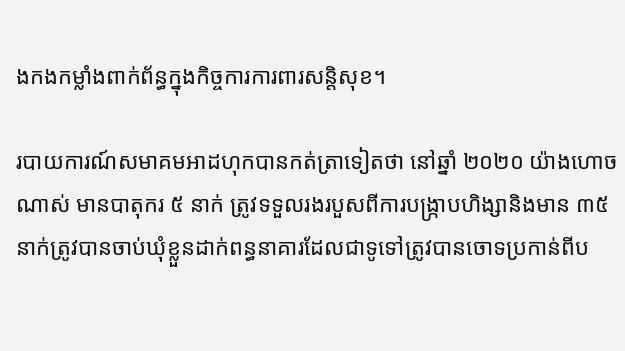ងកងកម្លាំងពាក់ព័ន្ធក្នុងកិច្ចការការពារសន្តិសុខ។

របាយការណ៍សមាគមអាដហុកបានកត់ត្រាទៀតថា នៅឆ្នាំ ២០២០ យ៉ាងហោចណាស់ មានបាតុករ ៥ នាក់ ត្រូវទទួលរងរបួសពីការបង្ក្រាបហិង្សានិងមាន ៣៥ នាក់ត្រូវបានចាប់ឃុំខ្លួនដាក់ពន្ធនាគារដែលជាទូទៅត្រូវបានចោទប្រកាន់ពីប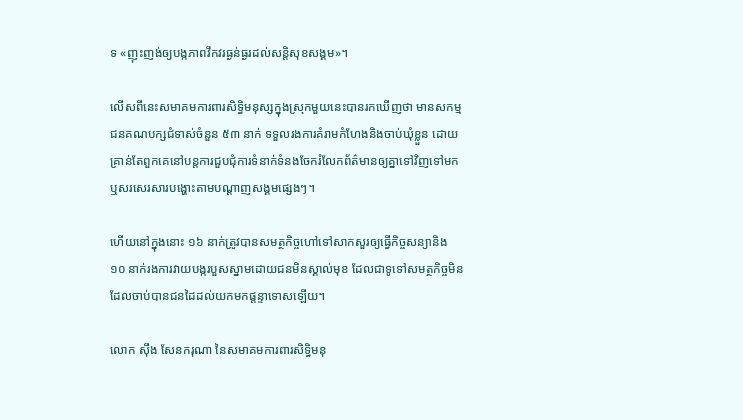ទ «ញុះញង់ឲ្យបង្កភាពវឹកវរធ្ងន់ធ្ងរដល់សន្តិសុខសង្គម»។

លើសពីនេះសមាគមការពារសិទ្ធិមនុស្សក្នុងស្រុកមួយនេះបានរកឃើញថា មានសកម្មជនគណបក្សជំទាស់ចំនួន ៥៣ នាក់ ទទួលរងការគំរាមកំហែងនិងចាប់ឃុំខ្លួន ដោយគ្រាន់តែពួកគេនៅបន្តការជួបជុំការទំនាក់ទំនងចែករំលែកព័ត៌មានឲ្យគ្នាទៅវិញទៅមក ឬសរសេរសារបង្ហោះតាមបណ្តាញសង្គមផ្សេងៗ។

ហើយនៅក្នុងនោះ ១៦ នាក់ត្រូវបានសមត្ថកិច្ចហៅទៅសាកសួរឲ្យធ្វើកិច្ចសន្យានិង ១០ នាក់រងការវាយបង្ករបួសស្នាមដោយជនមិនស្គាល់មុខ ដែលជាទូទៅសមត្ថកិច្ចមិនដែលចាប់បានជនដៃដល់យកមកផ្តន្ទាទោសឡើយ។

លោក ស៊ឹង សែនករុណា នៃសមាគមការពារសិទ្ធិមនុ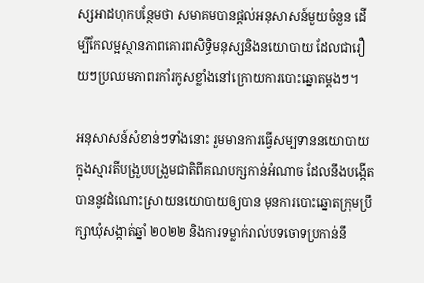ស្សអាដហុកបន្ថែមថា សមាគមបានផ្តល់អនុសាសន៍មួយចំនួន ដើម្បីកែលម្អស្ថានភាពគោរពសិទ្ធិមនុស្សនិងនយោបាយ ដែលជារឿយៗប្រឈមភាពរកាំរកូសខ្លាំងនៅក្រោយការបោះឆ្នោតម្តងៗ។

អនុសាសន៍សំខាន់ៗទាំងនោះ រួមមានការធ្វើសម្បទាននយោបាយក្នុងស្មារតីបង្រួបបង្រួមជាតិពីគណបក្សកាន់អំណាច ដែលនឹងបង្កើតបាននូវដំណោះស្រាយនយោបាយឲ្យបាន មុនការបោះឆ្នោតក្រុមប្រឹក្សាឃុំសង្កាត់ឆ្នាំ ២០២២ និងការទម្លាក់រាល់បទចោទប្រកាន់នឹ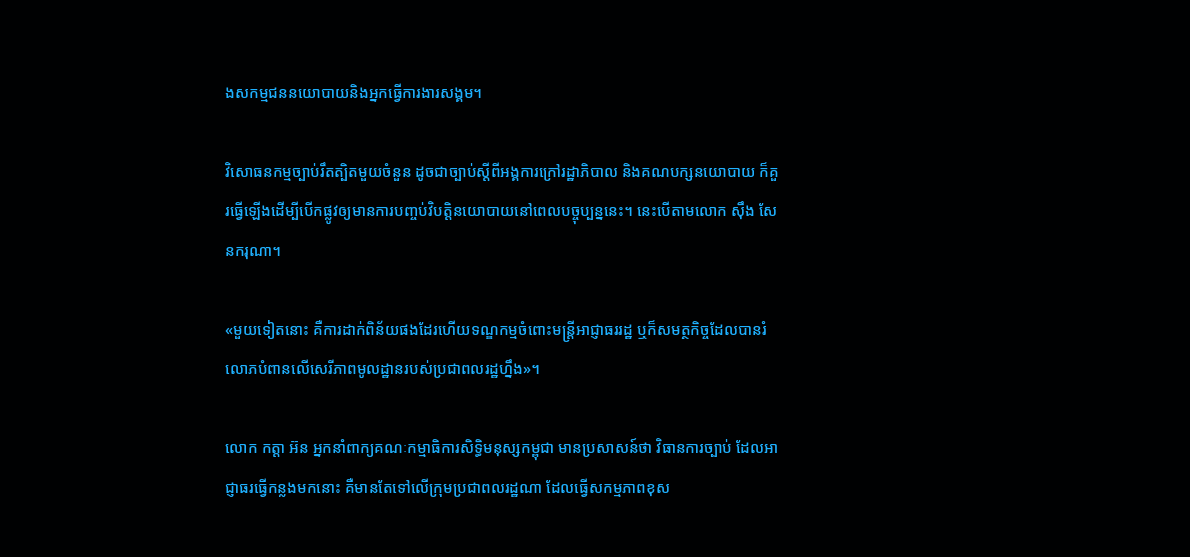ងសកម្មជននយោបាយនិងអ្នកធ្វើការងារសង្គម។

វិសោធនកម្មច្បាប់រឹតត្បិតមួយចំនួន ដូចជាច្បាប់ស្តីពីអង្គការក្រៅរដ្ឋាភិបាល និងគណបក្សនយោបាយ ក៏គួរធ្វើឡើងដើម្បីបើកផ្លូវឲ្យមានការបញ្ចប់វិបត្តិនយោបាយនៅពេលបច្ចុប្បន្ននេះ។ នេះបើតាមលោក ស៊ឹង សែនករុណា។

«មួយទៀតនោះ គឺការដាក់ពិន័យផងដែរហើយទណ្ឌកម្មចំពោះមន្ត្រីអាជ្ញាធររដ្ឋ ឬក៏សមត្ថកិច្ចដែលបានរំលោភបំពានលើសេរីភាពមូលដ្ឋានរបស់ប្រជាពលរដ្ឋហ្នឹង»។

លោក កត្តា អ៊ន អ្នកនាំពាក្យគណៈកម្មាធិការសិទ្ធិមនុស្សកម្ពុជា មានប្រសាសន៍ថា វិធានការច្បាប់ ដែលអាជ្ញាធរធ្វើកន្លងមកនោះ គឺមានតែទៅលើក្រុមប្រជាពលរដ្ឋណា ដែលធ្វើសកម្មភាពខុស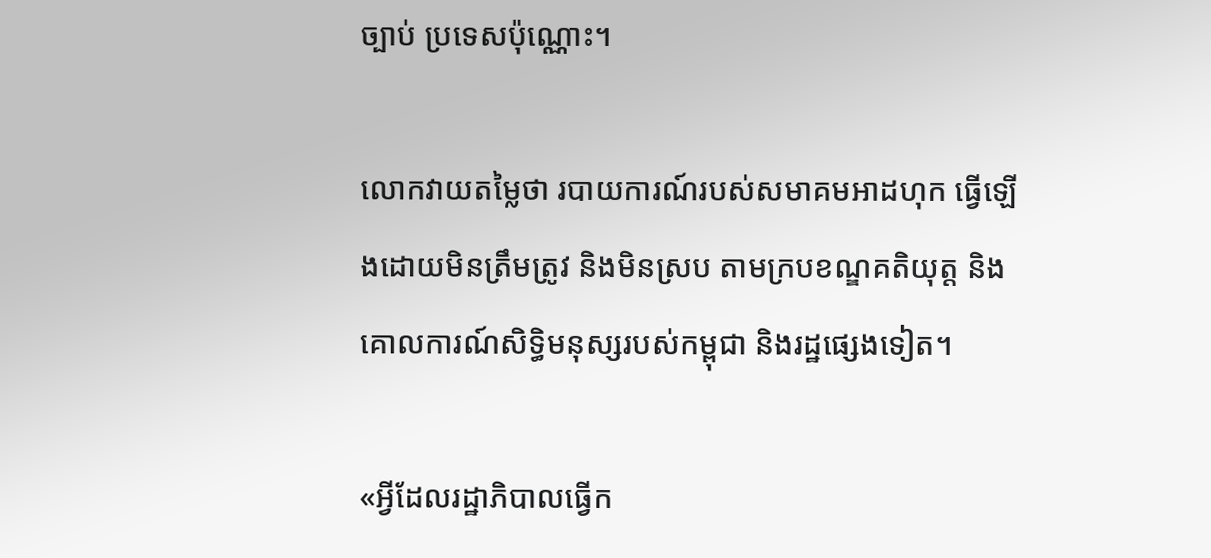ច្បាប់ ប្រទេសប៉ុណ្ណោះ។

លោកវាយតម្លៃថា របាយការណ៍របស់សមាគមអាដហុក ធ្វើឡើងដោយមិនត្រឹមត្រូវ និងមិនស្រប តាមក្របខណ្ឌគតិយុត្ត និងគោលការណ៍សិទ្ធិមនុស្សរបស់កម្ពុជា និងរដ្ឋផ្សេងទៀត។

«អ្វីដែលរដ្ឋាភិបាលធ្វើក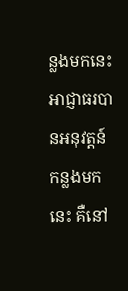ន្លងមកនេះ អាជ្ញាធរបានអនុវត្តន៍កន្លងមកនេះ គឺនៅ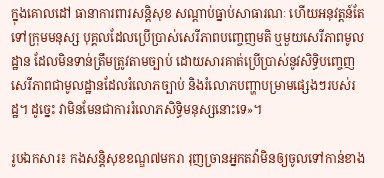ក្នុងគោលដៅ ធានាការពារសន្តិសុខ សណ្តាប់ធ្នាប់សាធារណៈ ហើយអនុវត្តន៍តែទៅក្រុមមនុស្ស បុគ្គលដែលប្រើប្រាស់សេរីភាពបញ្ចេញមតិ ឬមួយសេរីភាពមូលដ្ឋាន ដែលមិនទាន់ត្រឹមត្រូវតាមច្បាប់ ដោយសារគាត់ប្រើប្រាស់នូវសិទ្ធិបញ្ចេញ សេរីភាពជាមូលដ្ឋានដែលរំលោភច្បាប់ និងរំលោភបញ្ហាបម្រាមផ្សេងៗរបស់រដ្ឋ។ ដូច្នេះ វាមិនមែនជាការរំលោភសិទ្ធិមនុស្សនោះទេ»។

រូបឯកសារ៖ កងសន្តិសុខខណ្ឌ៧មករា រុញច្រានអ្នកតវ៉ាមិនឲ្យចូលទៅកាន់ខាង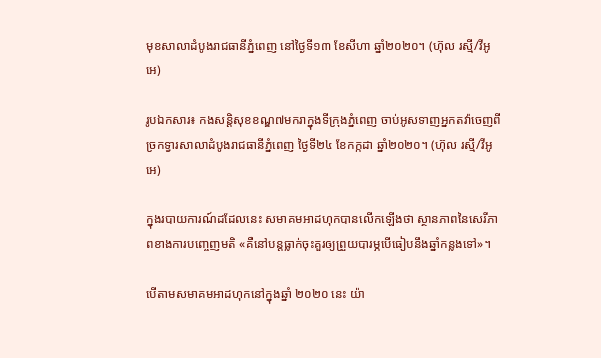មុខសាលាដំបូងរាជធានីភ្នំពេញ នៅថ្ងៃទី១៣ ខែសីហា ឆ្នាំ២០២០។ (ហ៊ុល រស្មី/វីអូអេ)

រូបឯកសារ៖ កងសន្តិសុខខណ្ឌ៧មករាក្នុងទីក្រុងភ្នំពេញ ចាប់អូសទាញអ្នកតវ៉ាចេញពីច្រកទ្វារសាលាដំបូងរាជធានីភ្នំពេញ ថ្ងៃទី២៤ ខែកក្កដា ឆ្នាំ២០២០។ (ហ៊ុល រស្មី/វីអូអេ)

ក្នុងរបាយការណ៍ដដែលនេះ សមាគមអាដហុកបានលើកឡើងថា ស្ថានភាពនៃសេរីភាពខាងការបញ្ចេញមតិ «គឺនៅបន្តធ្លាក់ចុះគួរឲ្យព្រួយបារម្ភបើធៀបនឹងឆ្នាំកន្លងទៅ»។

បើតាមសមាគមអាដហុកនៅក្នុងឆ្នាំ ២០២០ នេះ យ៉ា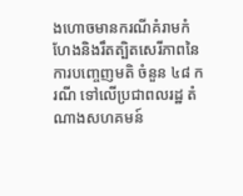ងហោចមានករណីគំរាមកំហែងនិងរឹតត្បិតសេរីភាពនៃការបញ្ចេញមតិ ចំនួន ៤៨ ករណី ទៅលើប្រជាពលរដ្ឋ តំណាងសហគមន៍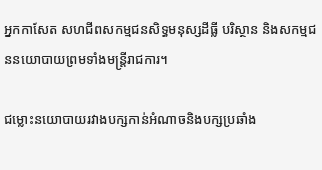អ្នកកាសែត សហជីពសកម្មជនសិទ្ធមនុស្សដីធ្លី បរិស្ថាន និងសកម្មជននយោបាយព្រមទាំងមន្ត្រីរាជការ។

ជម្លោះនយោបាយរវាងបក្សកាន់អំណាចនិងបក្សប្រឆាំង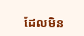ដែលមិន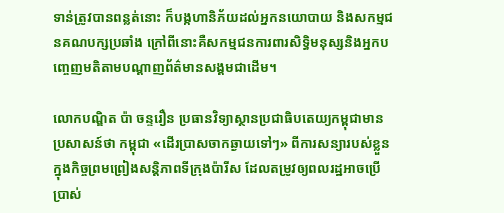ទាន់ត្រូវបានពន្លត់នោះ ក៏បង្កហានិភ័យដល់អ្នកនយោបាយ និងសកម្មជនគណបក្សប្រឆាំង ក្រៅពីនោះគឺសកម្មជនការពារសិទ្ធិមនុស្សនិងអ្នកបញ្ចេញមតិតាមបណ្តាញព័ត៌មានសង្គមជាដើម។

លោកបណ្ឌិត ប៉ា ចន្ទរឿន ប្រធានវិទ្យាស្ថានប្រជាធិបតេយ្យកម្ពុជាមានប្រសាសន៍ថា កម្ពុជា «ដើរប្រាសចាកឆ្ងាយទៅៗ» ពីការសន្យារបស់ខ្លួនក្នុងកិច្ចព្រមព្រៀងសន្តិភាពទីក្រុងប៉ារីស ដែលតម្រូវឲ្យពលរដ្ឋអាចប្រើប្រាស់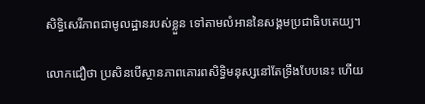សិទ្ធិសេរីភាពជាមូលដ្ឋានរបស់ខ្លួន ទៅតាមលំអាននៃសង្គមប្រជាធិបតេយ្យ។

លោកជឿថា ប្រសិនបើស្ថានភាពគោរពសិទ្ធិមនុស្សនៅតែទ្រឹងបែបនេះ ហើយ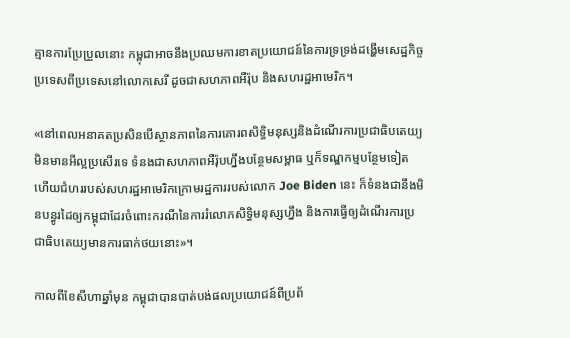គ្មានការប្រែប្រួលនោះ កម្ពុជាអាចនឹងប្រឈមការខាតប្រយោជន៍នៃការទ្រទ្រង់ដង្ហើមសេដ្ឋកិច្ចប្រទេសពីប្រទេសនៅលោកសេរី ដូចជាសហភាពអឺរ៉ុប និងសហរដ្ឋអាមេរិក។

«នៅពេលអនាគតប្រសិនបើស្ថានភាពនៃការគោរពសិទ្ធិមនុស្សនិងដំណើរការប្រជាធិបតេយ្យ មិនមានអីល្អប្រសើរទេ ទំនងជាសហភាពអឺរ៉ុបហ្នឹងបន្ថែមសម្ពាធ ឬក៏ទណ្ឌកម្មបន្ថែមទៀត ហើយជំហររបស់សហរដ្ឋអាមេរិកក្រោមរដ្ឋការរបស់លោក Joe Biden នេះ ក៏ទំនងជានឹងមិនបន្ធូរដៃឲ្យកម្ពុជាដែរចំពោះករណីនៃការរំលោភសិទ្ធិមនុស្សហ្នឹង និងការធ្វើឲ្យដំណើរការប្រជាធិបតេយ្យមានការធាក់ថយនោះ»។

កាលពីខែសីហាឆ្នាំមុន កម្ពុជាបានបាត់បង់ផលប្រយោជន៍ពីប្រព័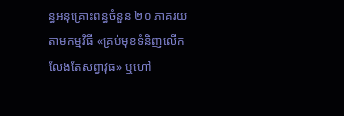ន្ធអនុគ្រោះពន្ធចំនួន ២០ ភាគរយ តាមកម្មវិធី «គ្រប់មុខទំនិញលើកលែងតែសព្វាវុធ» ឬហៅ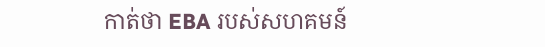កាត់ថា EBA របស់សហគមន៍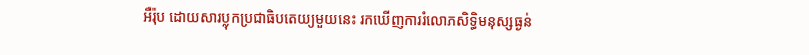អឺរ៉ុប ដោយសារប្លុកប្រជាធិបតេយ្យមួយនេះ រកឃើញការរំលោភសិទ្ធិមនុស្សធ្ងន់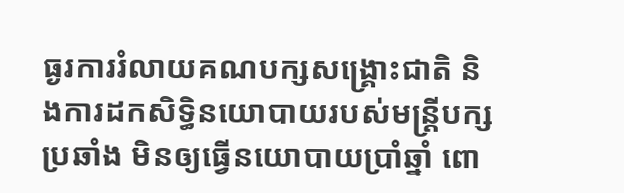ធ្ងរការរំលាយគណបក្សសង្គ្រោះជាតិ និងការដកសិទ្ធិនយោបាយរបស់មន្ត្រីបក្សប្រឆាំង មិនឲ្យធ្វើនយោបាយប្រាំឆ្នាំ ពោ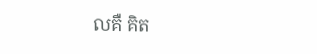លគឺ គិត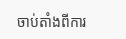ចាប់តាំងពីការ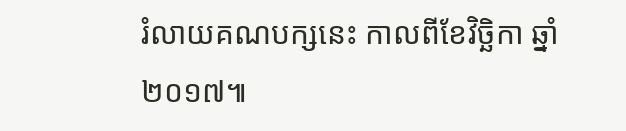រំលាយគណបក្សនេះ កាលពីខែវិច្ឆិកា ឆ្នាំ ២០១៧៕